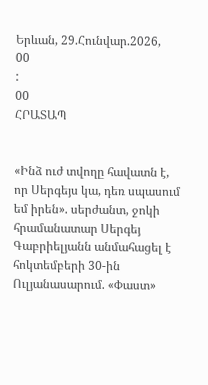Երևան, 29.Հունվար.2026,
00
:
00
ՀՐԱՏԱՊ


«Ինձ ուժ տվողը հավատն է, որ Սերգեյս կա, դեռ սպասում եմ իրեն». սերժանտ, ջոկի հրամանատար Սերգեյ Գաբրիելյանն անմահացել է հոկտեմբերի 30-ին Ուլյանասարում. «Փաստ»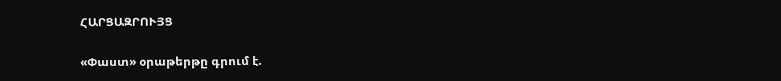ՀԱՐՑԱԶՐՈՒՅՑ

«Փաստ» օրաթերթը գրում է.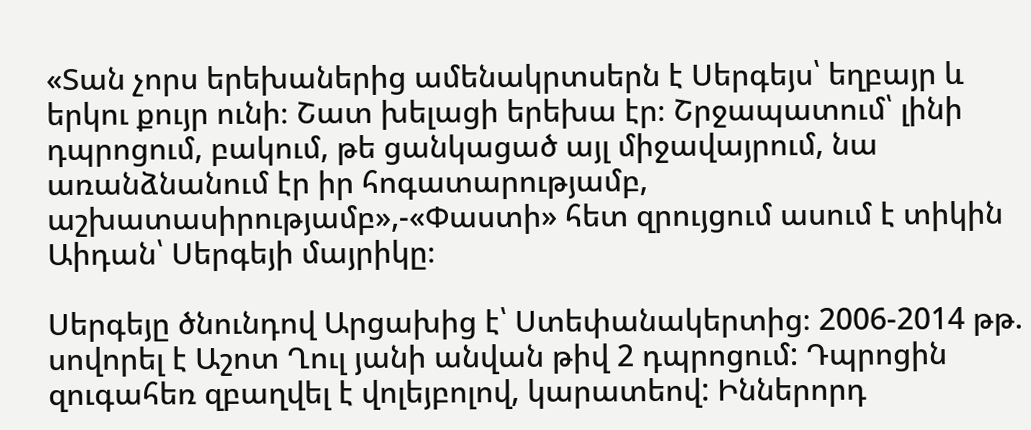«Տան չորս երեխաներից ամենակրտսերն է Սերգեյս՝ եղբայր և երկու քույր ունի։ Շատ խելացի երեխա էր։ Շրջապատում՝ լինի դպրոցում, բակում, թե ցանկացած այլ միջավայրում, նա առանձնանում էր իր հոգատարությամբ, աշխատասիրությամբ»,-«Փաստի» հետ զրույցում ասում է տիկին Աիդան՝ Սերգեյի մայրիկը։

Սերգեյը ծնունդով Արցախից է՝ Ստեփանակերտից։ 2006-2014 թթ. սովորել է Աշոտ Ղուլ յանի անվան թիվ 2 դպրոցում: Դպրոցին զուգահեռ զբաղվել է վոլեյբոլով, կարատեով: Իններորդ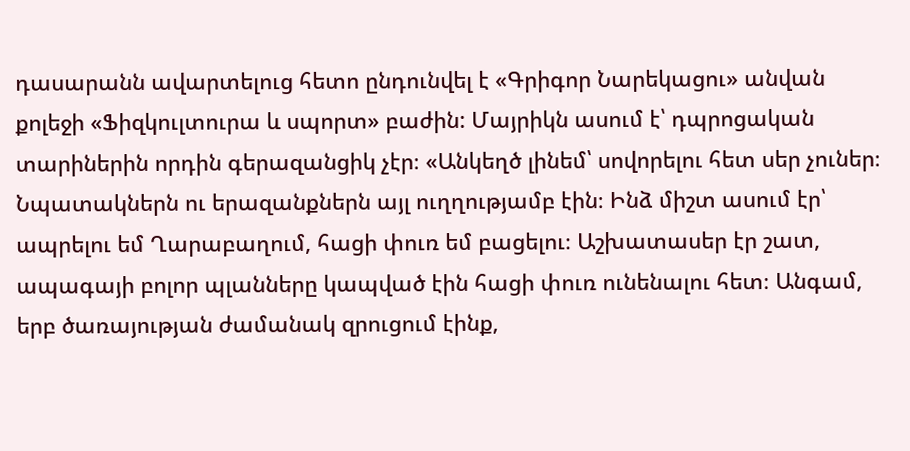դասարանն ավարտելուց հետո ընդունվել է «Գրիգոր Նարեկացու» անվան քոլեջի «Ֆիզկուլտուրա և սպորտ» բաժին: Մայրիկն ասում է՝ դպրոցական տարիներին որդին գերազանցիկ չէր։ «Անկեղծ լինեմ՝ սովորելու հետ սեր չուներ։ Նպատակներն ու երազանքներն այլ ուղղությամբ էին։ Ինձ միշտ ասում էր՝ ապրելու եմ Ղարաբաղում, հացի փուռ եմ բացելու։ Աշխատասեր էր շատ, ապագայի բոլոր պլանները կապված էին հացի փուռ ունենալու հետ։ Անգամ, երբ ծառայության ժամանակ զրուցում էինք,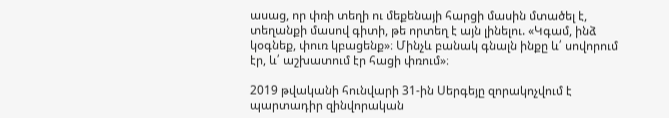ասաց, որ փռի տեղի ու մեքենայի հարցի մասին մտածել է, տեղանքի մասով գիտի, թե որտեղ է այն լինելու. «Կգամ, ինձ կօգնեք, փուռ կբացենք»։ Մինչև բանակ գնալն ինքը և՛ սովորում էր, և՛ աշխատում էր հացի փռում»։

2019 թվականի հունվարի 31-ին Սերգեյը զորակոչվում է պարտադիր զինվորական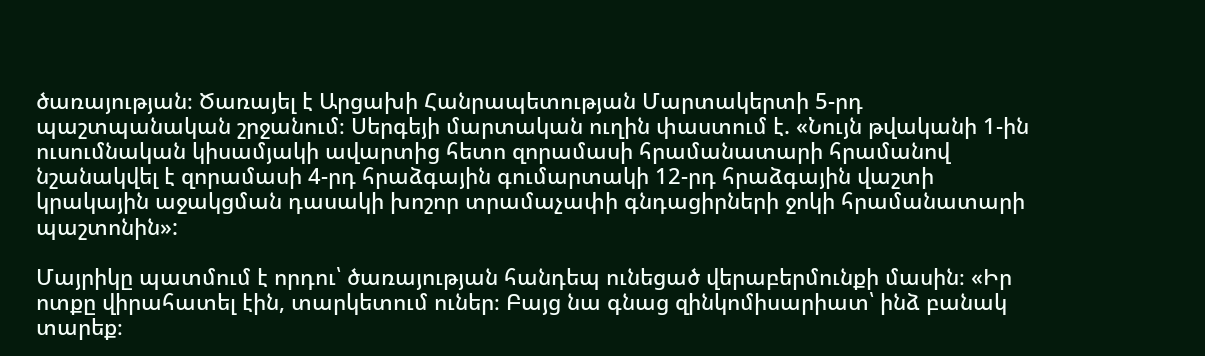ծառայության։ Ծառայել է Արցախի Հանրապետության Մարտակերտի 5-րդ պաշտպանական շրջանում։ Սերգեյի մարտական ուղին փաստում է. «Նույն թվականի 1-ին ուսումնական կիսամյակի ավարտից հետո զորամասի հրամանատարի հրամանով նշանակվել է զորամասի 4-րդ հրաձգային գումարտակի 12-րդ հրաձգային վաշտի կրակային աջակցման դասակի խոշոր տրամաչափի գնդացիրների ջոկի հրամանատարի պաշտոնին»:

Մայրիկը պատմում է որդու՝ ծառայության հանդեպ ունեցած վերաբերմունքի մասին։ «Իր ոտքը վիրահատել էին, տարկետում ուներ։ Բայց նա գնաց զինկոմիսարիատ՝ ինձ բանակ տարեք։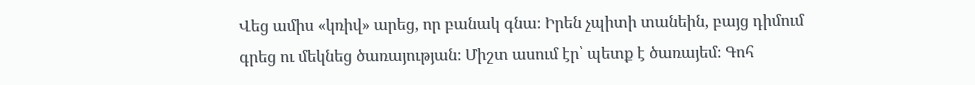Վեց ամիս «կռիվ» արեց, որ բանակ գնա։ Իրեն չպիտի տանեին, բայց դիմում գրեց ու մեկնեց ծառայության։ Միշտ ասում էր՝ պետք է ծառայեմ։ Գոհ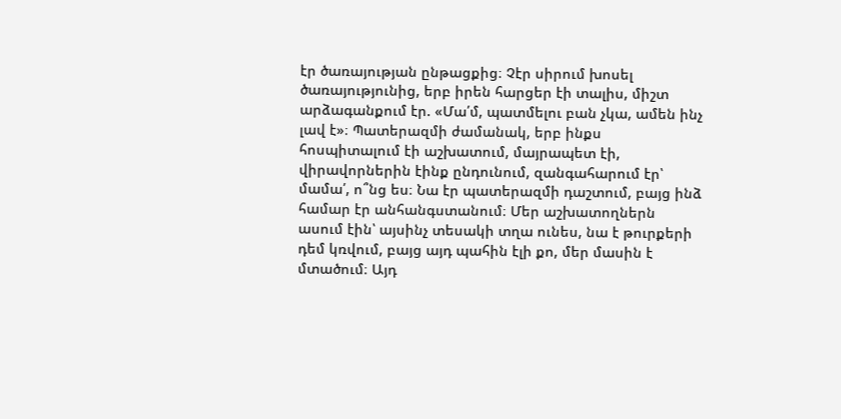էր ծառայության ընթացքից։ Չէր սիրում խոսել ծառայությունից, երբ իրեն հարցեր էի տալիս, միշտ արձագանքում էր. «Մա՛մ, պատմելու բան չկա, ամեն ինչ լավ է»։ Պատերազմի ժամանակ, երբ ինքս հոսպիտալում էի աշխատում, մայրապետ էի, վիրավորներին էինք ընդունում, զանգահարում էր՝ մամա՛, ո՞նց ես։ Նա էր պատերազմի դաշտում, բայց ինձ համար էր անհանգստանում։ Մեր աշխատողներն ասում էին՝ այսինչ տեսակի տղա ունես, նա է թուրքերի դեմ կռվում, բայց այդ պահին էլի քո, մեր մասին է մտածում։ Այդ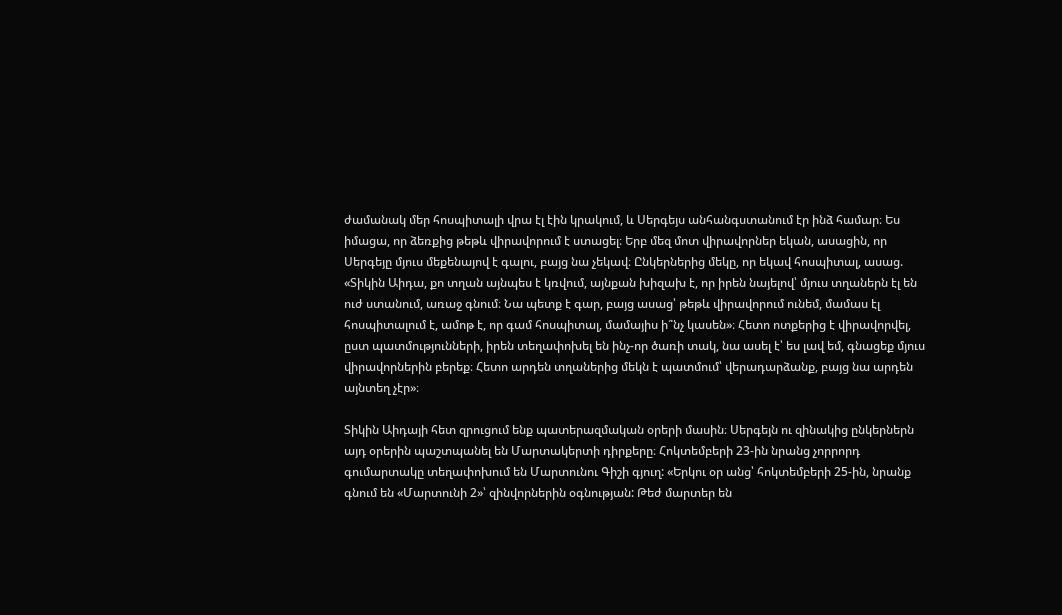ժամանակ մեր հոսպիտալի վրա էլ էին կրակում, և Սերգեյս անհանգստանում էր ինձ համար։ Ես իմացա, որ ձեռքից թեթև վիրավորում է ստացել։ Երբ մեզ մոտ վիրավորներ եկան, ասացին, որ Սերգեյը մյուս մեքենայով է գալու, բայց նա չեկավ։ Ընկերներից մեկը, որ եկավ հոսպիտալ, ասաց. «Տիկին Աիդա, քո տղան այնպես է կռվում, այնքան խիզախ է, որ իրեն նայելով՝ մյուս տղաներն էլ են ուժ ստանում, առաջ գնում։ Նա պետք է գար, բայց ասաց՝ թեթև վիրավորում ունեմ, մամաս էլ հոսպիտալում է, ամոթ է, որ գամ հոսպիտալ, մամայիս ի՞նչ կասեն»։ Հետո ոտքերից է վիրավորվել, ըստ պատմությունների, իրեն տեղափոխել են ինչ-որ ծառի տակ, նա ասել է՝ ես լավ եմ, գնացեք մյուս վիրավորներին բերեք։ Հետո արդեն տղաներից մեկն է պատմում՝ վերադարձանք, բայց նա արդեն այնտեղ չէր»։

Տիկին Աիդայի հետ զրուցում ենք պատերազմական օրերի մասին։ Սերգեյն ու զինակից ընկերներն այդ օրերին պաշտպանել են Մարտակերտի դիրքերը։ Հոկտեմբերի 23-ին նրանց չորրորդ գումարտակը տեղափոխում են Մարտունու Գիշի գյուղ: «Երկու օր անց՝ հոկտեմբերի 25-ին, նրանք գնում են «Մարտունի 2»՝ զինվորներին օգնության: Թեժ մարտեր են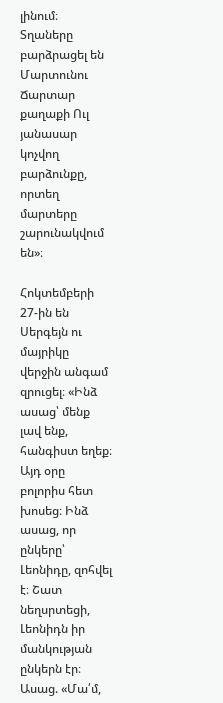լինում։ Տղաները բարձրացել են Մարտունու Ճարտար քաղաքի Ուլ յանասար կոչվող բարձունքը, որտեղ մարտերը շարունակվում են»։

Հոկտեմբերի 27-ին են Սերգեյն ու մայրիկը վերջին անգամ զրուցել։ «Ինձ ասաց՝ մենք լավ ենք, հանգիստ եղեք։ Այդ օրը բոլորիս հետ խոսեց։ Ինձ ասաց, որ ընկերը՝ Լեոնիդը, զոհվել է։ Շատ նեղսրտեցի, Լեոնիդն իր մանկության ընկերն էր։ Ասաց. «Մա՛մ,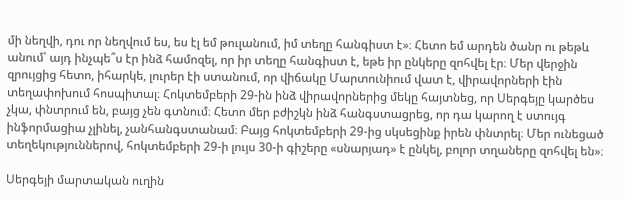մի նեղվի, դու որ նեղվում ես, ես էլ եմ թուլանում, իմ տեղը հանգիստ է»։ Հետո եմ արդեն ծանր ու թեթև անում՝ այդ ինչպե՞ս էր ինձ համոզել, որ իր տեղը հանգիստ է, եթե իր ընկերը զոհվել էր։ Մեր վերջին զրույցից հետո, իհարկե, լուրեր էի ստանում, որ վիճակը Մարտունիում վատ է, վիրավորների էին տեղափոխում հոսպիտալ։ Հոկտեմբերի 29-ին ինձ վիրավորներից մեկը հայտնեց, որ Սերգեյը կարծես չկա, փնտրում են, բայց չեն գտնում։ Հետո մեր բժիշկն ինձ հանգստացրեց, որ դա կարող է ստույգ ինֆորմացիա չլինել, չանհանգստանամ։ Բայց հոկտեմբերի 29-ից սկսեցինք իրեն փնտրել։ Մեր ունեցած տեղեկություններով, հոկտեմբերի 29-ի լույս 30-ի գիշերը «սնարյադ» է ընկել, բոլոր տղաները զոհվել են»։

Սերգեյի մարտական ուղին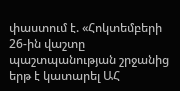փաստում է. «Հոկտեմբերի 26-ին վաշտը պաշտպանության շրջանից երթ է կատարել ԱՀ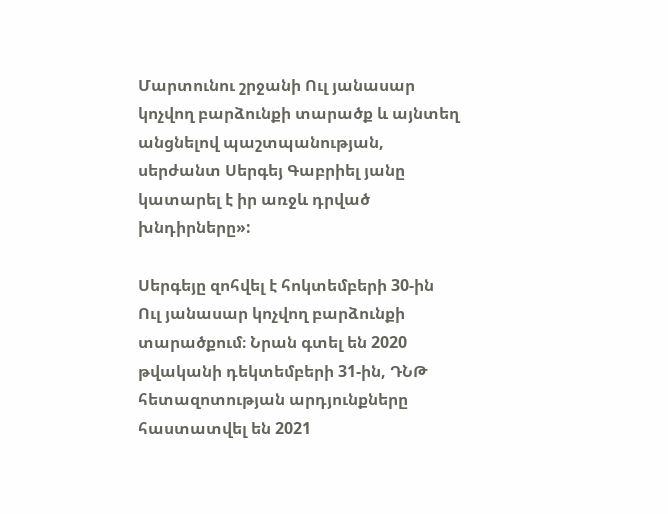Մարտունու շրջանի Ուլ յանասար կոչվող բարձունքի տարածք և այնտեղ անցնելով պաշտպանության, սերժանտ Սերգեյ Գաբրիել յանը կատարել է իր առջև դրված խնդիրները»:

Սերգեյը զոհվել է հոկտեմբերի 30-ին Ուլ յանասար կոչվող բարձունքի տարածքում։ Նրան գտել են 2020 թվականի դեկտեմբերի 31-ին, ԴՆԹ հետազոտության արդյունքները հաստատվել են 2021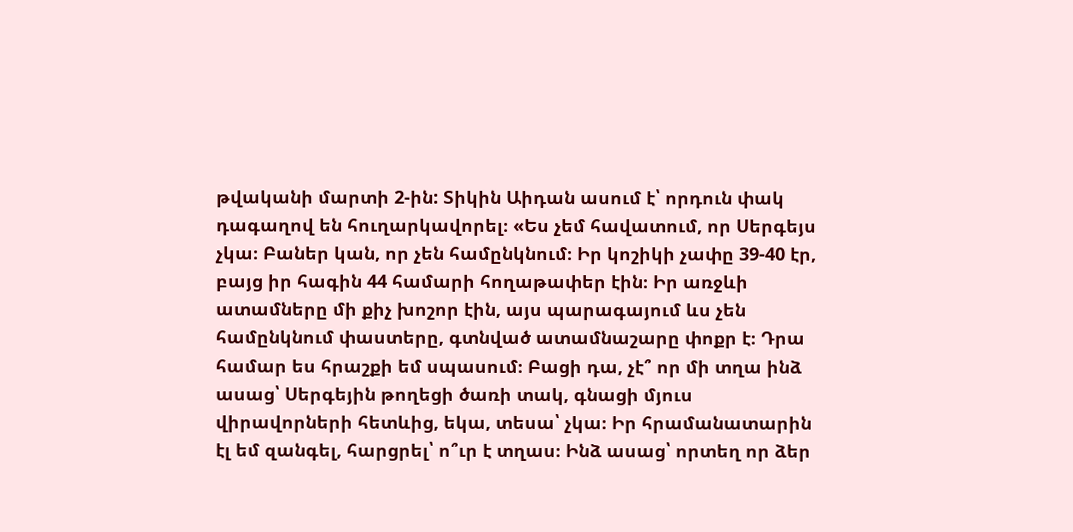թվականի մարտի 2-ին: Տիկին Աիդան ասում է՝ որդուն փակ դագաղով են հուղարկավորել։ «Ես չեմ հավատում, որ Սերգեյս չկա։ Բաներ կան, որ չեն համընկնում։ Իր կոշիկի չափը 39-40 էր, բայց իր հագին 44 համարի հողաթափեր էին։ Իր առջևի ատամները մի քիչ խոշոր էին, այս պարագայում ևս չեն համընկնում փաստերը, գտնված ատամնաշարը փոքր է։ Դրա համար ես հրաշքի եմ սպասում։ Բացի դա, չէ՞ որ մի տղա ինձ ասաց՝ Սերգեյին թողեցի ծառի տակ, գնացի մյուս վիրավորների հետևից, եկա, տեսա՝ չկա։ Իր հրամանատարին էլ եմ զանգել, հարցրել՝ ո՞ւր է տղաս։ Ինձ ասաց՝ որտեղ որ ձեր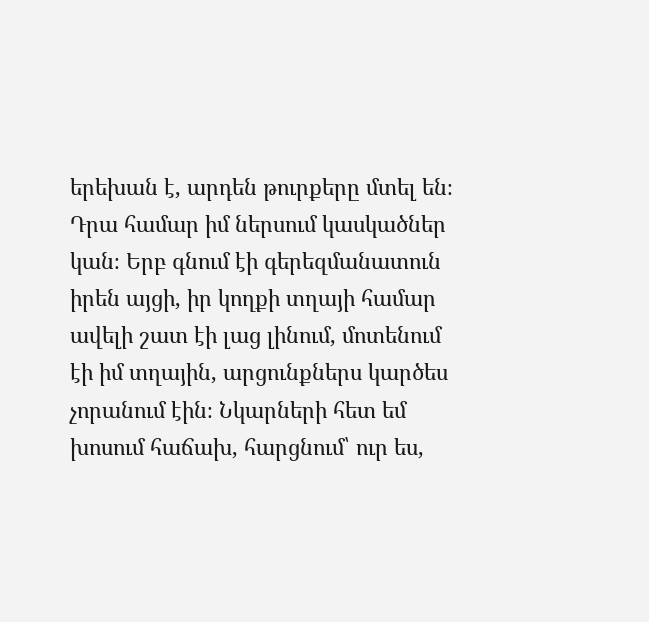երեխան է, արդեն թուրքերը մտել են։ Դրա համար իմ ներսում կասկածներ կան։ Երբ գնում էի գերեզմանատուն իրեն այցի, իր կողքի տղայի համար ավելի շատ էի լաց լինում, մոտենում էի իմ տղային, արցունքներս կարծես չորանում էին։ Նկարների հետ եմ խոսում հաճախ, հարցնում՝ ուր ես,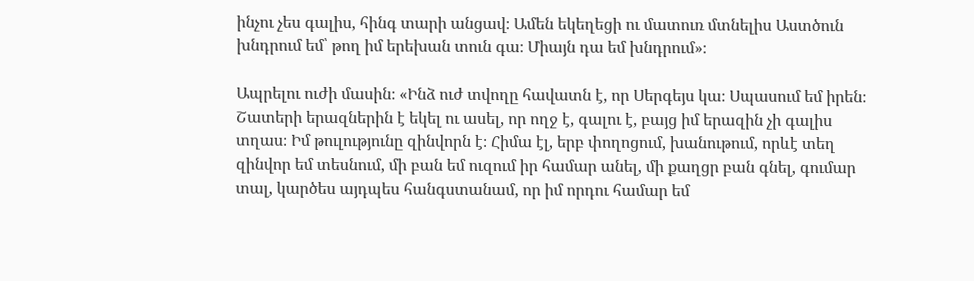ինչու չես գալիս, հինգ տարի անցավ։ Ամեն եկեղեցի ու մատուռ մտնելիս Աստծուն խնդրում եմ՝ թող իմ երեխան տուն գա։ Միայն դա եմ խնդրում»։

Ապրելու ուժի մասին։ «Ինձ ուժ տվողը հավատն է, որ Սերգեյս կա։ Սպասում եմ իրեն։ Շատերի երազներին է եկել ու ասել, որ ողջ է, գալու է, բայց իմ երազին չի գալիս տղաս։ Իմ թուլությունը զինվորն է։ Հիմա էլ, երբ փողոցում, խանութում, որևէ տեղ զինվոր եմ տեսնում, մի բան եմ ուզում իր համար անել, մի քաղցր բան գնել, գումար տալ, կարծես այդպես հանգստանամ, որ իմ որդու համար եմ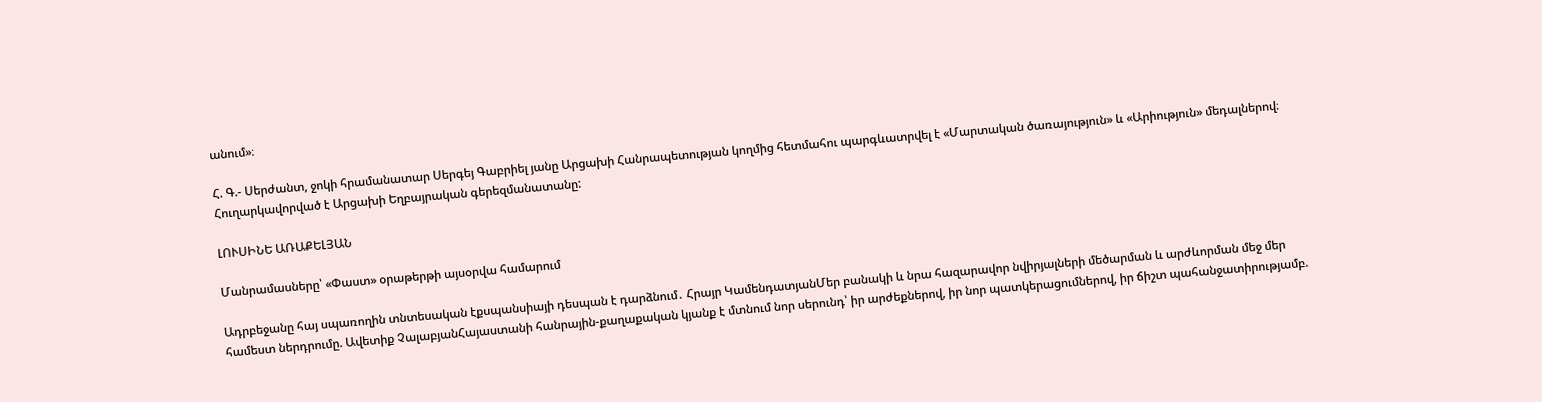անում»։

Հ. Գ.- Սերժանտ, ջոկի հրամանատար Սերգեյ Գաբրիել յանը Արցախի Հանրապետության կողմից հետմահու պարգևատրվել է «Մարտական ծառայություն» և «Արիություն» մեդալներով։ Հուղարկավորված է Արցախի Եղբայրական գերեզմանատանը:

ԼՈՒՍԻՆԵ ԱՌԱՔԵԼՅԱՆ

Մանրամասները՝ «Փաստ» օրաթերթի այսօրվա համարում

Ադրբեջանը հայ սպառողին տնտեսական էքսպանսիայի դեսպան է դարձնում․ Հրայր ԿամենդատյանՄեր բանակի և նրա հազարավոր նվիրյալների մեծարման և արժևորման մեջ մեր համեստ ներդրումը. Ավետիք ՉալաբյանՀայաստանի հանրային-քաղաքական կյանք է մտնում նոր սերունդ՝ իր արժեքներով, իր նոր պատկերացումներով, իր ճիշտ պահանջատիրությամբ.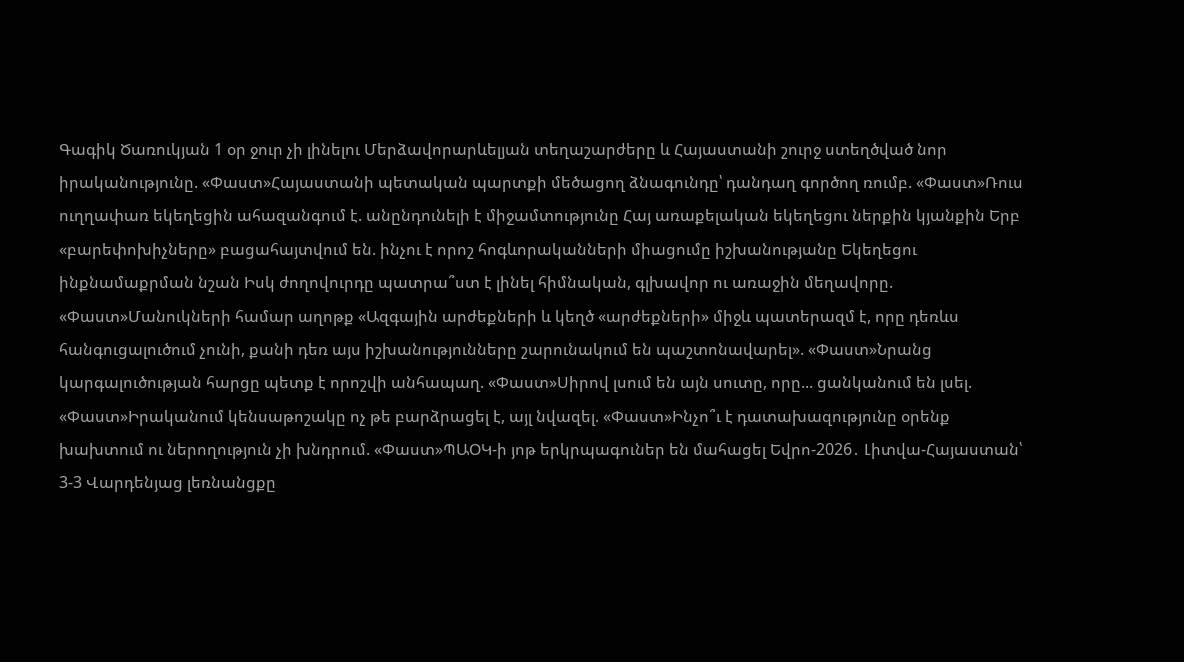Գագիկ Ծառուկյան 1 օր ջուր չի լինելու Մերձավորարևելյան տեղաշարժերը և Հայաստանի շուրջ ստեղծված նոր իրականությունը. «Փաստ»Հայաստանի պետական պարտքի մեծացող ձնագունդը՝ դանդաղ գործող ռումբ. «Փաստ»Ռուս ուղղափառ եկեղեցին ահազանգում է. անընդունելի է միջամտությունը Հայ առաքելական եկեղեցու ներքին կյանքին Երբ «բարեփոխիչները» բացահայտվում են. ինչու է որոշ հոգևորականների միացումը իշխանությանը Եկեղեցու ինքնամաքրման նշան Իսկ ժողովուրդը պատրա՞ստ է լինել հիմնական, գլխավոր ու առաջին մեղավորը. «Փաստ»Մանուկների համար աղոթք «Ազգային արժեքների և կեղծ «արժեքների» միջև պատերազմ է, որը դեռևս հանգուցալուծում չունի, քանի դեռ այս իշխանությունները շարունակում են պաշտոնավարել». «Փաստ»Նրանց կարգալուծության հարցը պետք է որոշվի անհապաղ. «Փաստ»Սիրով լսում են այն սուտը, որը... ցանկանում են լսել. «Փաստ»Իրականում կենսաթոշակը ոչ թե բարձրացել է, այլ նվազել. «Փաստ»Ինչո՞ւ է դատախազությունը օրենք խախտում ու ներողություն չի խնդրում. «Փաստ»ՊԱՕԿ-ի յոթ երկրպագուներ են մահացել Եվրո-2026․ Լիտվա-Հայաստան՝ 3-3 Վարդենյաց լեռնանցքը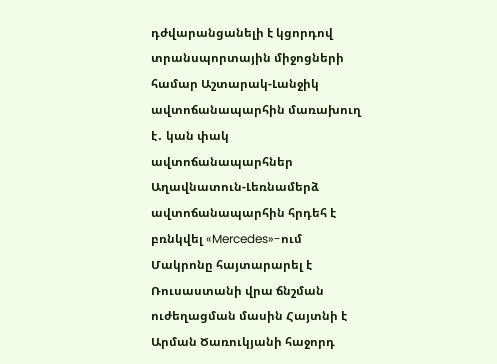դժվարանցանելի է կցորդով տրանսպորտային միջոցների համար Աշտարակ-Լանջիկ ավտոճանապարհին մառախուղ է․ կան փակ ավտոճանապարհներ Աղավնատուն-Լեռնամերձ ավտոճանապարհին հրդեհ է բռնկվել «Mercedes»-ում Մակրոնը հայտարարել է Ռուսաստանի վրա ճնշման ուժեղացման մասին Հայտնի է Արման Ծառուկյանի հաջորդ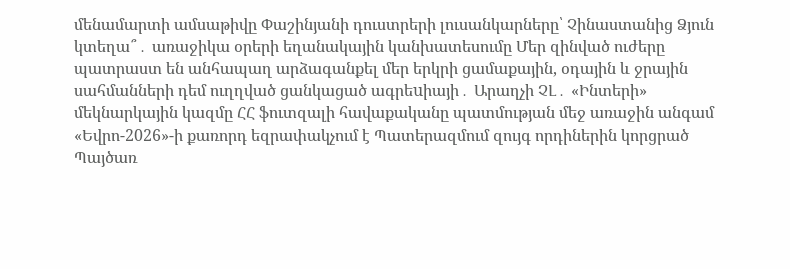մենամարտի ամսաթիվը Փաշինյանի դուստրերի լուսանկարները՝ Չինաստանից Ձյուն կտեղա՞․ առաջիկա օրերի եղանակային կանխատեսումը Մեր զինված ուժերը պատրաստ են անհապաղ արձագանքել մեր երկրի ցամաքային, օդային և ջրային սահմանների դեմ ուղղված ցանկացած ագրեuիայի․ Արաղչի ՉԼ․ «Ինտերի» մեկնարկային կազմը ՀՀ ֆուտզալի հավաքականը պատմության մեջ առաջին անգամ «Եվրո-2026»-ի քառորդ եզրափակչում է Պատերազմում զույգ որդիներին կորցրած Պայծառ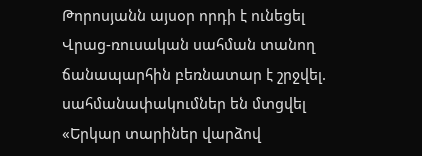Թորոսյանն այսօր որդի է ունեցել Վրաց-ռուսական սահման տանող ճանապարհին բեռնատար է շրջվել. սահմանափակումներ են մտցվել «Երկար տարիներ վարձով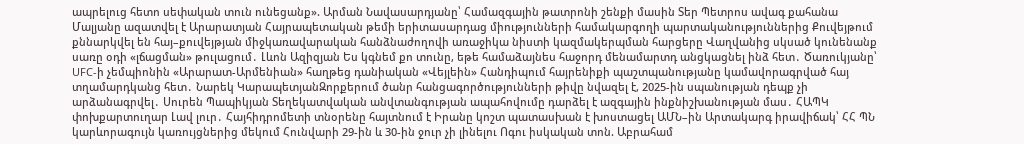ապրելուց հետո սեփական տուն ունեցանք». Արման Նավասարդյանը՝ Համազգային թատրոնի շենքի մասին Տեր Պետրոս ավագ քահանա Մալյանը ազատվել է Արարատյան Հայրապետական թեմի երիտասարդաց միությունների համակարգողի պարտականություններից Քուվեյթում քննարկվել են հայ–քուվեյթյան միջկառավարական հանձնաժողովի առաջիկա նիստի կազմակերպման հարցերը Վաղվանից սկսած կունենանք սառը օդի «լճացման» թուլացում․ Լևոն Ազիզյան Ես կգնեմ քո տունը, եթե համաձայնես հաջորդ մենամարտդ անցկացնել ինձ հետ․ Ծառուկյանը՝ UFC-ի չեմպիոնին «Արարատ-Արմենիան» հաղթեց դանիական «Վեյլեին» Հանդիպում հայրենիքի պաշտպանությանը կամավորագրված հայ տղամարդկանց հետ․ Նարեկ ԿարապետյանԶորքերում ծանր հանցագործությունների թիվը նվազել է, 2025-ին սպանության դեպք չի արձանագրվել․ Սուրեն Պապիկյան Տեղեկատվական անվտանգության ապահովումը դարձել է ազգային ինքնիշխանության մաս․ ՀԱՊԿ փոխքարտուղար Լավ լուր․ Հայհիդրոմետի տնօրենը հայտնում է Իրանը կոշտ պատասխան է խոստացել ԱՄՆ–ին Արտակարգ իրավիճակ՝ ՀՀ ՊՆ կարևորագույն կառույցներից մեկում Հունվարի 29-ին և 30-ին ջուր չի լինելու Ոգու իսկական տոն. Աբրահամ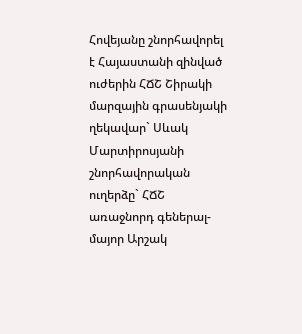Հովեյանը շնորհավորել է Հայաստանի զինված ուժերին ՀՃՇ Շիրակի մարզային գրասենյակի ղեկավար` Սևակ Մարտիրոսյանի շնորհավորական ուղերձը` ՀՃՇ առաջնորդ գեներալ-մայոր Արշակ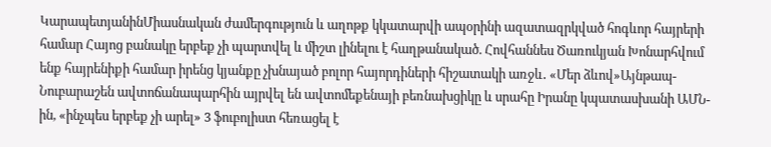ԿարապետյանինՄիասնական ժամերգություն և աղոթք կկատարվի ապօրինի ազատազրկված հոգևոր հայրերի համար Հայոց բանակը երբեք չի պարտվել և միշտ լինելու է հաղթանակած. Հովհաննես Ծառուկյան Խոնարհվում ենք հայրենիքի համար իրենց կյանքը չխնայած բոլոր հայորդիների հիշատակի առջև․ «Մեր ձևով»Այնթապ-Նուբարաշեն ավտոճանապարհին այրվել են ավտոմեքենայի բեռնախցիկը և սրահը Իրանը կպատասխանի ԱՄՆ-ին, «ինչպես երբեք չի արել» 3 ֆուբոլիստ հեռացել է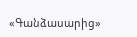«Գանձասարից»